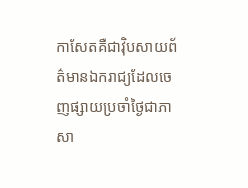កាសែតគឺជាវ៉ិបសាយព័ត៌មានឯករាជ្យដែលចេញផ្សាយប្រចាំថ្ងៃជាភាសា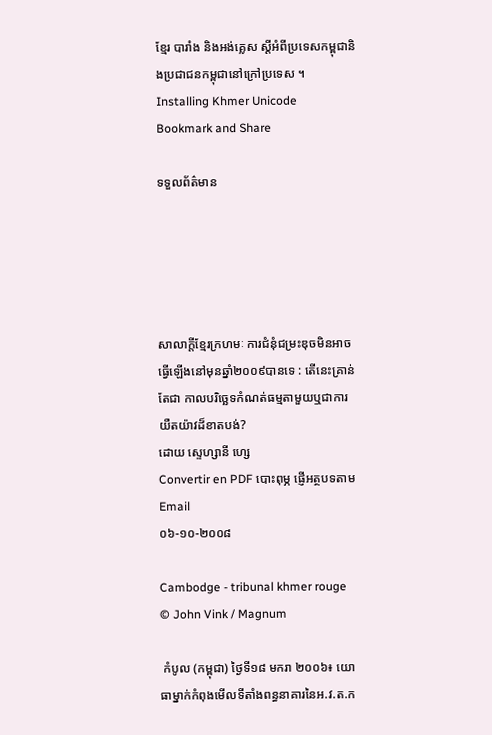ខ្មែរ បារាំង និងអង់គ្លេស ស្តីអំពីប្រទេសកម្ពុជានិងប្រជាជនកម្ពុជានៅក្រៅប្រទេស ។
Installing Khmer Unicode
Bookmark and Share

ទទួលព័ត៌មាន





សាលាក្តីខ្មែរក្រហមៈ ការជំនុំជម្រះឌុចមិនអាចធ្វើឡើងនៅមុនឆ្នាំ២០០៩បានទេ : តើនេះគ្រាន់តែជា កាលបរិច្ឆេទកំណត់ធម្មតាមួយឬជាការយឺតយ៉ាវដ៏ខាតបង់?
ដោយ ស្ទេហ្សានី ហ្សេ
Convertir en PDF បោះពុម្ភ ផ្ញើអត្ថបទតាម Email
០៦-១០-២០០៨

Cambodge - tribunal khmer rouge © John Vink / Magnum

 កំបូល (កម្ពុជា) ថ្ងៃទី១៨ មករា ២០០៦៖ យោធាម្នាក់កំពុងមើលទីតាំងពន្ធនាគារនៃអ.វ.ត.ក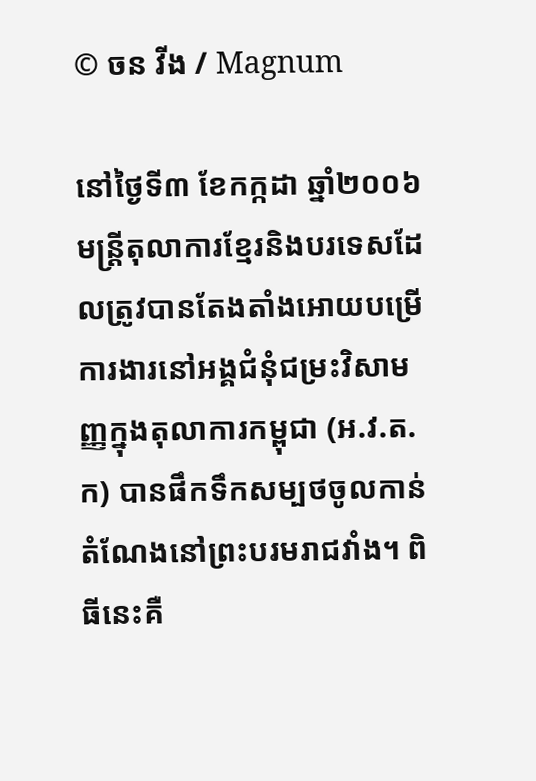© ចន វីង / Magnum

នៅថ្ងៃទី៣ ខែកក្កដា ឆ្នាំ២០០៦ មន្ត្រីតុលាការខ្មែរនិងបរទេសដែលត្រូវបានតែងតាំងអោយបម្រើការងារនៅអង្គជំនុំជម្រះវិសាមញ្ញក្នុងតុលាការកម្ពុជា (អ.វ.ត.ក) បានផឹកទឹកសម្បថចូលកាន់តំណែងនៅព្រះបរមរាជវាំង។ ពិធីនេះគឺ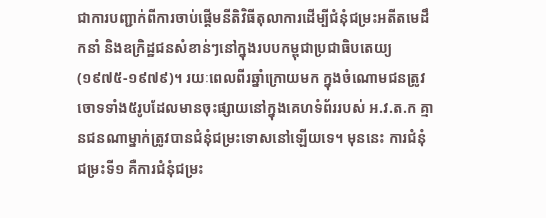ជាការបញ្ជាក់ពីការចាប់ផ្តើមនីតិវិធីតុលាការដើម្បីជំនុំជម្រះអតីតមេដឹកនាំ និងឧក្រិដ្ឋជនសំខាន់ៗនៅក្នុងរបបកម្ពុជាប្រជាធិបតេយ្យ (១៩៧៥-១៩៧៩)។ រយៈពេលពីរឆ្នាំក្រោយមក ក្នុងចំណោមជនត្រូវចោទទាំង៥រូបដែលមានចុះផ្សាយនៅក្នុងគេហទំព័ររបស់ អ.វ.ត.ក គ្មានជនណាម្នាក់ត្រូវបានជំនុំជម្រះទោសនៅឡើយទេ។ មុននេះ ការជំនុំជម្រះទី១ គឺការជំនុំជម្រះ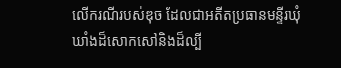លើករណីរបស់ឌុច ដែលជាអតីតប្រធានមន្ទីរឃុំឃាំងដ៏សោកសៅនិងដ៏ល្បី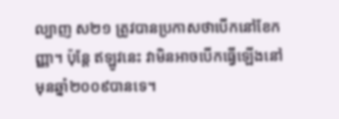ល្បាញ ស២១ ត្រូវបានប្រកាសថាបើកនៅខែកញ្ញា។ ប៉ុន្តែ ឥឡូវនេះ វាមិនអាចបើកធ្វើឡើងនៅមុនឆ្នាំ២០០៩បានទេ។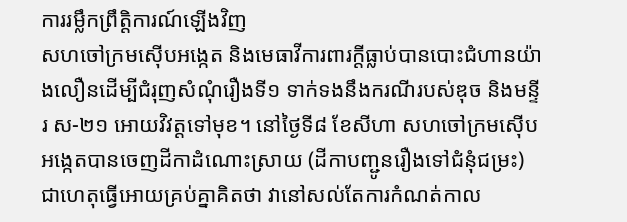ការរម្លឹកព្រឹត្តិការណ៍ឡើងវិញ
សហចៅក្រមស៊ើបអង្កេត និងមេធាវីការពារក្តីធ្លាប់បានបោះជំហានយ៉ាងលឿនដើម្បីជំរុញសំណុំរឿងទី១ ទាក់ទងនឹងករណីរបស់ឌុច និងមន្ទីរ ស-២១ អោយវិវត្តទៅមុខ។ នៅថ្ងៃទី៨ ខែសីហា សហចៅក្រមស៊ើបអង្កេតបានចេញដីកាដំណោះស្រាយ (ដីកាបញ្ជូនរឿងទៅជំនុំជម្រះ) ជាហេតុធ្វើអោយគ្រប់គ្នាគិតថា វានៅសល់តែការកំណត់កាល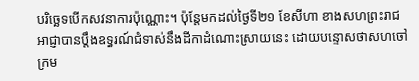បរិច្ឆេទបើកសវនាការប៉ុណ្ណោះ។ ប៉ុន្តែមកដល់ថ្ងៃទី២១ ខែសីហា ខាងសហព្រះរាជអាជ្ញាបានប្តឹងឧទ្ធរណ៍ជំទាស់នឹងដីកាដំណោះស្រាយនេះ ដោយបន្ទោសថាសហចៅក្រម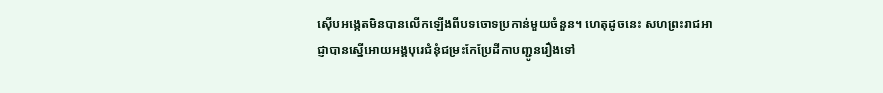ស៊ើបអង្កេតមិនបានលើកឡើងពីបទចោទប្រកាន់មួយចំនួន។ ហេតុដូចនេះ សហព្រះរាជអាជ្ញាបានស្នើអោយអង្គបុរេជំនុំជម្រះកែប្រែដីកាបញ្ជូនរឿងទៅ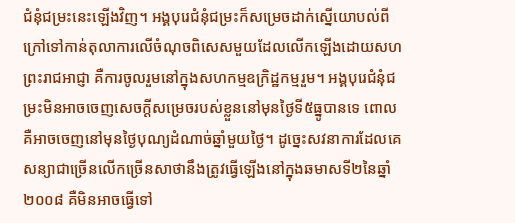ជំនុំជម្រះនេះឡើងវិញ។ អង្គបុរេជំនុំជម្រះក៏សម្រេចដាក់ស្នើយោបល់ពីក្រៅទៅកាន់តុលាការលើចំណុចពិសេសមួយដែលលើកឡើងដោយសហព្រះរាជអាជ្ញា គឺការចូលរួមនៅក្នុងសហកម្មឧក្រិដ្ឋកម្មរួម។ អង្គបុរេជំនុំជម្រះមិនអាចចេញសេចក្តីសម្រេចរបស់ខ្លួននៅមុនថ្ងៃទី៥ធ្នូបានទេ ពោលគឺអាចចេញនៅមុនថ្ងៃបុណ្យដំណាច់ឆ្នាំមួយថ្ងៃ។ ដូច្នេះសវនាការដែលគេសន្យាជាច្រើនលើកច្រើនសាថានឹងត្រូវធ្វើឡើងនៅក្នុងឆមាសទី២នៃឆ្នាំ២០០៨ គឺមិនអាចធ្វើទៅ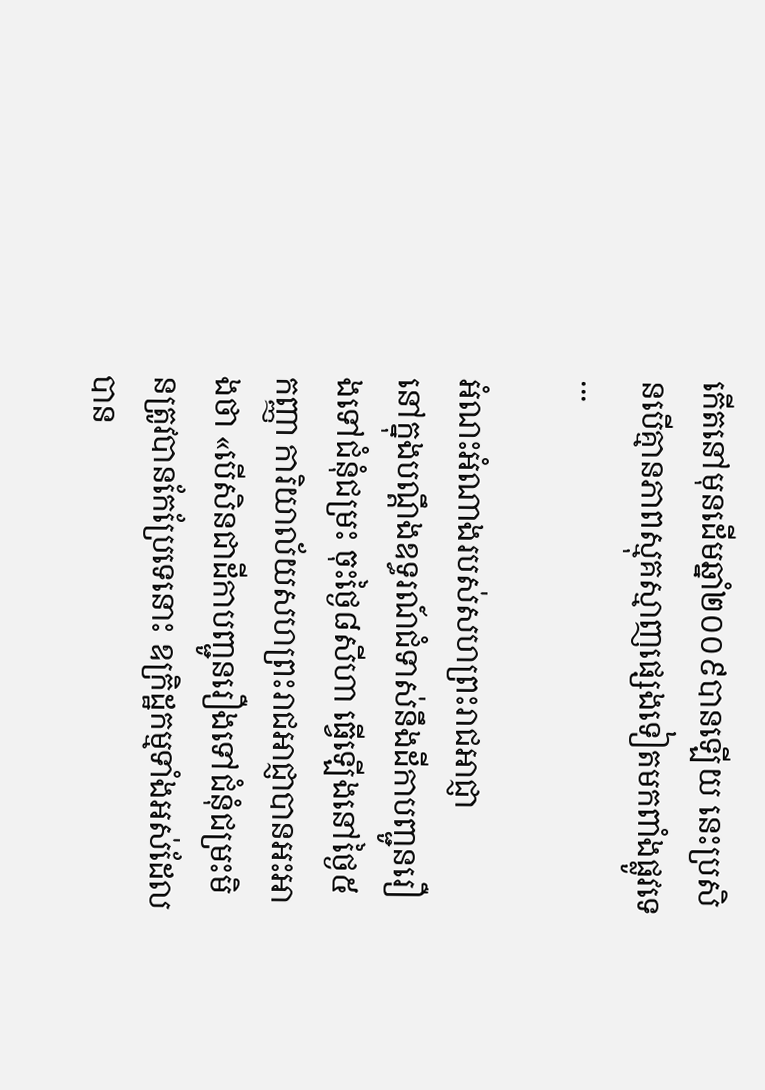កើតនៅមុនដើមឆ្នាំ២០០៩បានឡើយ នេះប្រសិនបើគ្មានភាពស្មុគស្មាញផ្សេងទៀតមកពាំងផ្លូវទេ...

អំណះអំណាងរបស់សហព្រះរាជអាជ្ញា
នៅក្នុងបណ្តឹងឧទ្ធរណ៍ជំទាស់នឹងដីកាបញ្ជូនរឿងទៅជំនុំជម្រះ ចុះថ្ងៃ៨សីហា ធ្វើឡើងនៅថ្ងៃ៥កញ្ញា ការិយាល័យសហព្រះរាជអាជ្ញាបានអះអាងថា «បើសិនជាដីកាបញ្ជូនរឿងទៅជំនុំជម្រះមិនត្រូវបានកែប្រែទេនោះ ឧក្រិដ្ឋកម្មទាំងអស់ដែលបាន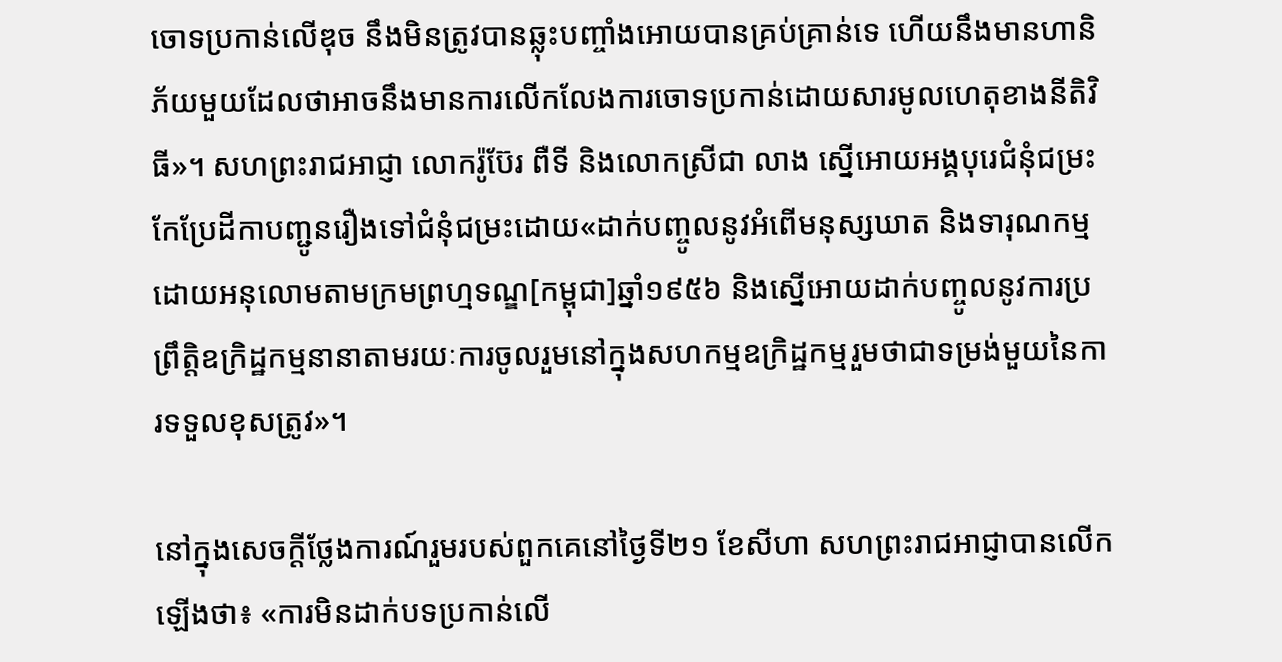ចោទប្រកាន់លើឌុច នឹងមិនត្រូវបានឆ្លុះបញ្ចាំងអោយបានគ្រប់គ្រាន់ទេ ហើយនឹងមានហានិភ័យមួយដែលថាអាចនឹងមានការលើកលែងការចោទប្រកាន់ដោយសារមូលហេតុខាងនីតិវិធី»។ សហព្រះរាជអាជ្ញា លោករ៉ូប៊ែរ ពឺទី និងលោកស្រីជា លាង ស្នើអោយអង្គបុរេជំនុំជម្រះកែប្រែដីកាបញ្ជូនរឿងទៅជំនុំជម្រះដោយ«ដាក់បញ្ចូលនូវអំពើមនុស្សឃាត និងទារុណកម្ម ដោយអនុលោមតាមក្រមព្រហ្មទណ្ឌ[កម្ពុជា]ឆ្នាំ១៩៥៦ និងស្នើអោយដាក់បញ្ចូលនូវការប្រព្រឹត្តិឧក្រិដ្ឋកម្មនានាតាមរយៈការចូលរួមនៅក្នុងសហកម្មឧក្រិដ្ឋកម្មរួមថាជាទម្រង់មួយនៃការទទួលខុសត្រូវ»។

នៅក្នុងសេចក្តីថ្លែងការណ៍រួមរបស់ពួកគេនៅថ្ងៃទី២១ ខែសីហា សហព្រះរាជអាជ្ញាបានលើកឡើងថា៖ «ការមិនដាក់បទប្រកាន់លើ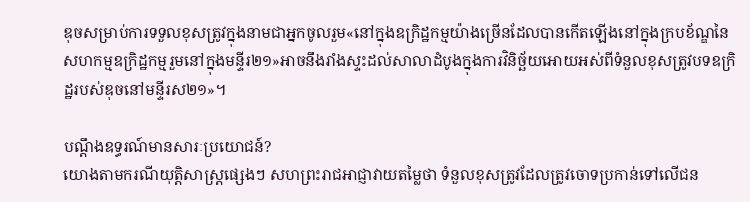ឌុចសម្រាប់ការទទួលខុសត្រូវក្នុងនាមជាអ្នកចូលរួម«នៅក្នុងឧក្រិដ្ឋកម្មយ៉ាងច្រើនដែលបានកើតឡើងនៅក្នុងក្របខ័ណ្ឌនៃសហកម្មឧក្រិដ្ឋកម្មរួមនៅក្នុងមន្ទីរ២១»អាចនឹងរាំងស្ទះដល់សាលាដំបូងក្នុងការវិនិច្ឆ័យអោយអស់ពីទំនួលខុសត្រូវបទឧក្រិដ្ឋរបស់ឌុចនៅមន្ទីរស២១»។

បណ្តឹងឧទ្ធរណ៍មានសារៈប្រយោជន៍?
យោងតាមករណីយុត្តិសាស្ត្រផ្សេងៗ សហព្រះរាជអាជ្ញាវាយតម្លៃថា ទំនួលខុសត្រូវដែលត្រូវចោទប្រកាន់ទៅលើជន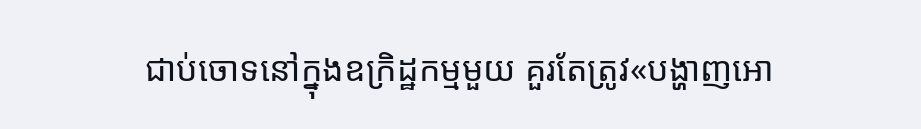ជាប់ចោទនៅក្នុងឧក្រិដ្ឋកម្មមួយ គួរតែត្រូវ«បង្ហាញអោ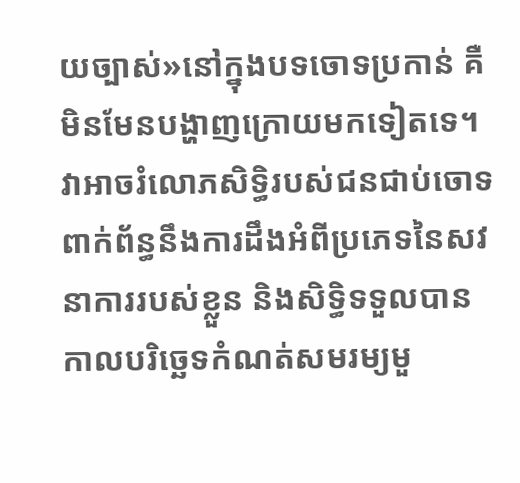យច្បាស់»នៅក្នុងបទចោទប្រកាន់ គឺមិនមែនបង្ហាញក្រោយមកទៀតទេ។ វាអាចរំលោភសិទ្ធិរបស់ជនជាប់ចោទពាក់ព័ន្ធនឹងការដឹងអំពីប្រភេទនៃសវនាការរបស់ខ្លួន និងសិទ្ធិទទួលបានកាលបរិច្ឆេទកំណត់សមរម្យមួ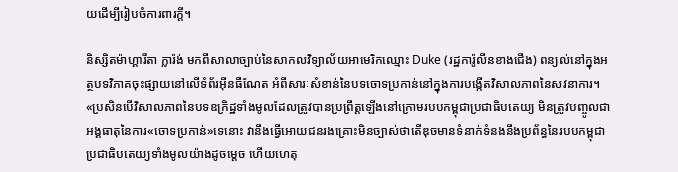យដើម្បីរៀបចំការពារក្តី។

និស្សិតម៉ាហ្គារីតា ក្លារ៉ង់ មកពីសាលាច្បាប់នៃសាកលវិទ្យាល័យអាមេរិកឈ្មោះ Duke (រដ្ឋការ៉ូលីនខាងជើង) ពន្យល់នៅក្នុងអត្ថបទវិភាគចុះផ្សាយនៅលើទំព័រអ៊ីនធឺណែត អំពីសារៈសំខាន់នៃបទចោទប្រកាន់នៅក្នុងការបង្កើតវិសាលភាពនៃសវនាការ។ «ប្រសិនបើវិសាលភាពនៃបទឧក្រិដ្ឋទាំងមូលដែលត្រូវបានប្រព្រឹត្តឡើងនៅក្រោមរបបកម្ពុជាប្រជាធិបតេយ្យ មិនត្រូវបញ្ចូលជាអង្គធាតុនៃការ«ចោទប្រកាន់»ទេនោះ វានឹងធ្វើអោយជនរងគ្រោះមិនច្បាស់ថាតើឌុចមានទំនាក់ទំនងនឹងប្រព័ន្ធនៃរបបកម្ពុជាប្រជាធិបតេយ្យទាំងមូលយ៉ាងដូចម្តេច ហើយហេតុ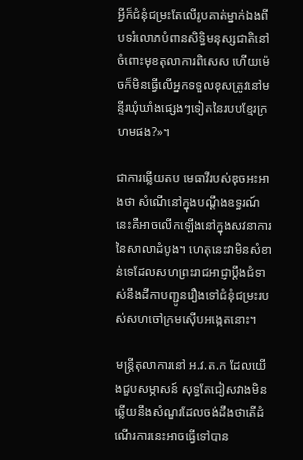អ្វីក៏ជំនុំជម្រះតែលើរូបគាត់ម្នាក់ឯងពីបទរំលោភបំពានសិទ្ធិមនុស្សជាតិនៅចំពោះមុខតុលាការពិសេស ហើយម៉េចក៏មិនធ្វើលើអ្នកទទួលខុសត្រូវនៅមន្ទីរឃុំឃាំងផ្សេងៗទៀតនៃរបបខ្មែរក្រហមផង?»។

ជាការឆ្លើយតប មេធាវីរបស់ឌុចអះអាងថា សំណើនៅក្នុងបណ្តឹងឧទ្ធរណ៍នេះគឺអាចលើកឡើងនៅក្នុងសវនាការនៃសាលាដំបូង។ ហេតុនេះវាមិនសំខាន់ទេដែលសហព្រះរាជអាជ្ញាប្តឹងជំទាស់នឹងដីកាបញ្ជូនរឿងទៅជំនុំជម្រះរបស់សហចៅក្រមស៊ើបអង្កេតនោះ។

មន្ត្រីតុលាការនៅ អ.វ.ត.ក ដែលយើងជួបសម្ភាសន៍ សុទ្ធតែជៀសវាងមិនឆ្លើយនឹងសំណួរដែលចង់ដឹងថាតើដំណើរការនេះអាចធ្វើទៅបាន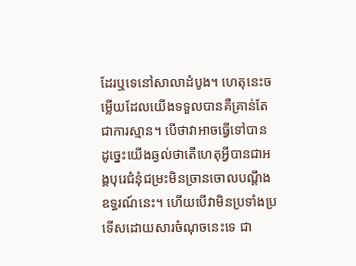ដែរឬទេនៅសាលាដំបូង។ ហេតុនេះចម្លើយដែលយើងទទួលបានគឺគ្រាន់តែជាការស្មាន។ បើថាវាអាចធ្វើទៅបាន ដូច្នេះយើងឆ្ងល់ថាតើហេតុអ្វីបានជាអង្គបុរេជំនុំជម្រះមិនច្រានចោលបណ្តឹងឧទ្ធរណ៍នេះ។ ហើយបើវាមិនប្រទាំងប្រទើសដោយសារចំណុចនេះទេ ជា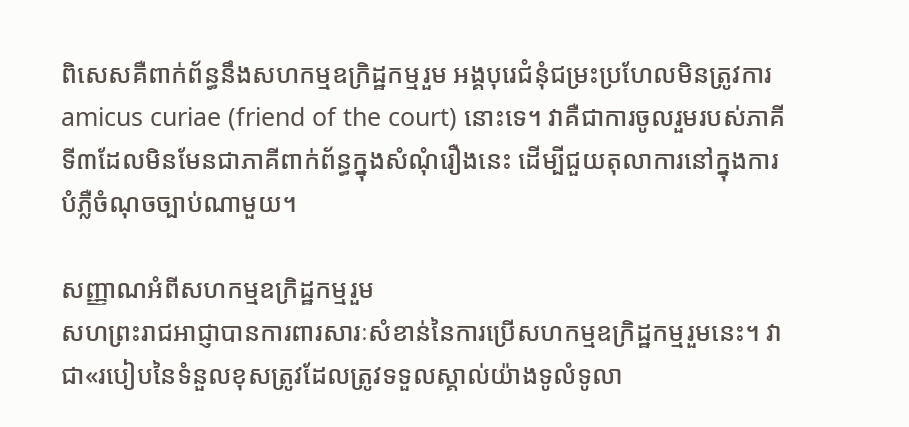ពិសេសគឺពាក់ព័ន្ធនឹងសហកម្មឧក្រិដ្ឋកម្មរួម អង្គបុរេជំនុំជម្រះប្រហែលមិនត្រូវការ amicus curiae (friend of the court) នោះទេ។ វាគឺជាការចូលរួមរបស់ភាគីទី៣ដែលមិនមែនជាភាគីពាក់ព័ន្ធក្នុងសំណុំរឿងនេះ ដើម្បីជួយតុលាការនៅក្នុងការបំភ្លឺចំណុចច្បាប់ណាមួយ។

សញ្ញាណអំពីសហកម្មឧក្រិដ្ឋកម្មរួម
សហព្រះរាជអាជ្ញាបានការពារសារៈសំខាន់នៃការប្រើសហកម្មឧក្រិដ្ឋកម្មរួមនេះ។ វាជា«របៀបនៃទំនួលខុសត្រូវដែលត្រូវទទួលស្គាល់យ៉ាងទូលំទូលា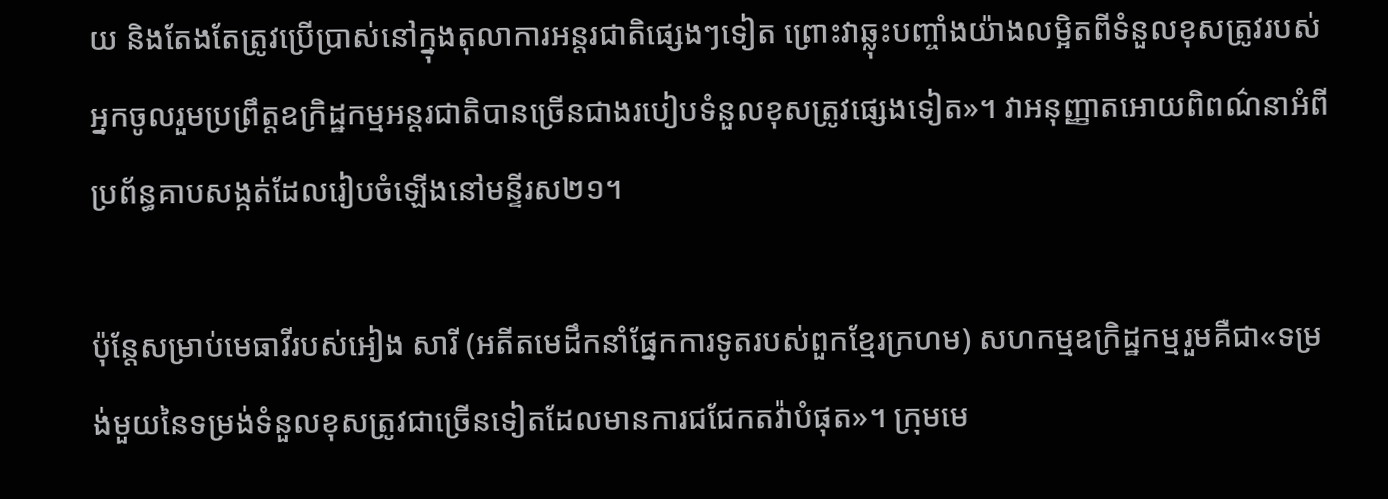យ និងតែងតែត្រូវប្រើប្រាស់នៅក្នុងតុលាការអន្តរជាតិផ្សេងៗទៀត ព្រោះវាឆ្លុះបញ្ចាំងយ៉ាងលម្អិតពីទំនួលខុសត្រូវរបស់អ្នកចូលរួមប្រព្រឹត្តឧក្រិដ្ឋកម្មអន្តរជាតិបានច្រើនជាងរបៀបទំនួលខុសត្រូវផ្សេងទៀត»។ វាអនុញ្ញាតអោយពិពណ៌នាអំពីប្រព័ន្ធគាបសង្កត់ដែលរៀបចំឡើងនៅមន្ទីរស២១។

ប៉ុន្តែសម្រាប់មេធាវីរបស់អៀង សារី (អតីតមេដឹកនាំផ្នែកការទូតរបស់ពួកខ្មែរក្រហម) សហកម្មឧក្រិដ្ឋកម្មរួមគឺជា«ទម្រង់មួយនៃទម្រង់ទំនួលខុសត្រូវជាច្រើនទៀតដែលមានការជជែកតវ៉ាបំផុត»។ ក្រុមមេ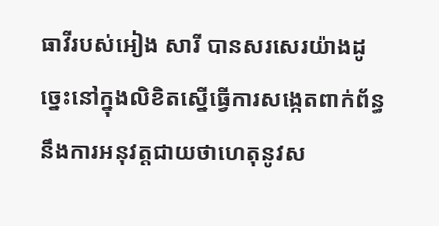ធាវីរបស់អៀង សារី បានសរសេរយ៉ាងដូច្នេះនៅក្នុងលិខិតស្នើធ្វើការសង្កេតពាក់ព័ន្ធនឹងការអនុវត្តជាយថាហេតុនូវស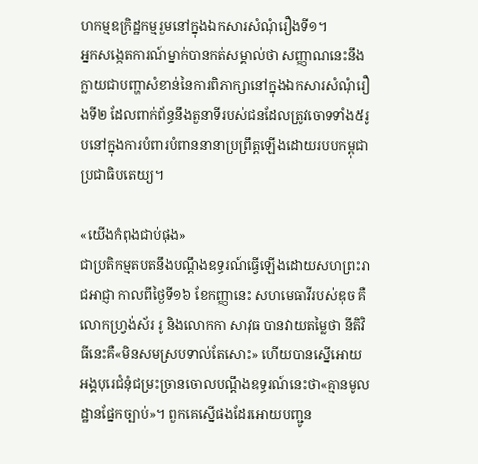ហកម្មឧក្រិដ្ឋកម្មរួមនៅក្នុងឯកសារសំណុំរឿងទី១។
អ្នកសង្កេតការណ៍ម្នាក់បានកត់សម្គាល់ថា សញ្ញាណនេះនឹងក្លាយជាបញ្ហាសំខាន់នៃការពិភាក្សានៅក្នុងឯកសារសំណុំរឿងទី២ ដែលពាក់ព័ន្ធនឹងតួនាទីរបស់ជនដែលត្រូវចោទទាំង៥រូបនៅក្នុងការបំពារបំពាននានាប្រព្រឹត្តឡើងដោយរបបកម្ពុជាប្រជាធិបតេយ្យ។

«យើងកំពុងជាប់ផុង»
ជាប្រតិកម្មតបតនឹងបណ្តឹងឧទ្ធរណ៍ធ្វើឡើងដោយសហព្រះរាជអាជ្ញា កាលពីថ្ងៃទី១៦ ខែកញ្ញានេះ សហមេធាវីរបស់ឌុច គឺលោកហ្វ្រង់ស័រ រូ និងលោកកា សាវុធ បានវាយតម្លៃថា នីតិវិធីនេះគឺ«មិនសមស្របទាល់តែសោះ» ហើយបានស្នើអោយអង្គបុរេជំនុំជម្រះច្រានចោលបណ្តឹងឧទ្ធរណ៍នេះថា«គ្មានមូលដ្ឋានផ្នែកច្បាប់»។ ពួកគេស្នើផងដែរអោយបញ្ជូន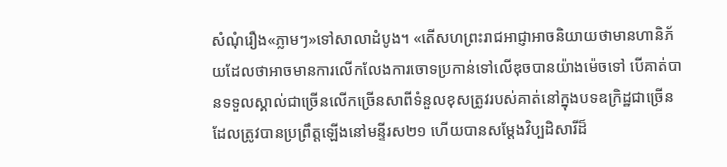សំណុំរឿង«ភ្លាមៗ»ទៅសាលាដំបូង។ «តើសហព្រះរាជអាជ្ញាអាចនិយាយថាមានហានិភ័យដែលថាអាចមានការលើកលែងការចោទប្រកាន់ទៅលើឌុចបានយ៉ាងម៉េចទៅ បើគាត់បានទទួលស្គាល់ជាច្រើនលើកច្រើនសាពីទំនួលខុសត្រូវរបស់គាត់នៅក្នុងបទឧក្រិដ្ឋជាច្រើនដែលត្រូវបានប្រព្រឹត្តឡើងនៅមន្ទីរស២១ ហើយបានសម្តែងវិប្បដិសារីដ៏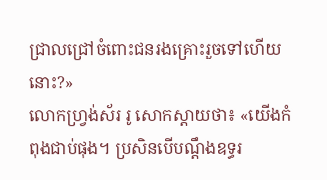ជ្រាលជ្រៅចំពោះជនរងគ្រោះរួចទៅហើយនោះ?»
លោកហ្វ្រង់ស័រ រូ សោកស្តាយថា៖ «យើងកំពុងជាប់ផុង។ ប្រសិនបើបណ្តឹងឧទ្ធរ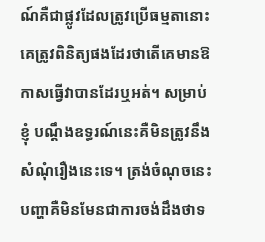ណ៍គឺជាផ្លូវដែលត្រូវប្រើធម្មតានោះ គេត្រូវពិនិត្យផងដែរថាតើគេមានឱកាសធ្វើវាបានដែរឬអត់។ សម្រាប់ខ្ញុំ បណ្តឹងឧទ្ធរណ៍នេះគឺមិនត្រូវនឹងសំណុំរឿងនេះទេ។ ត្រង់ចំណុចនេះបញ្ហាគឺមិនមែនជាការចង់ដឹងថាទ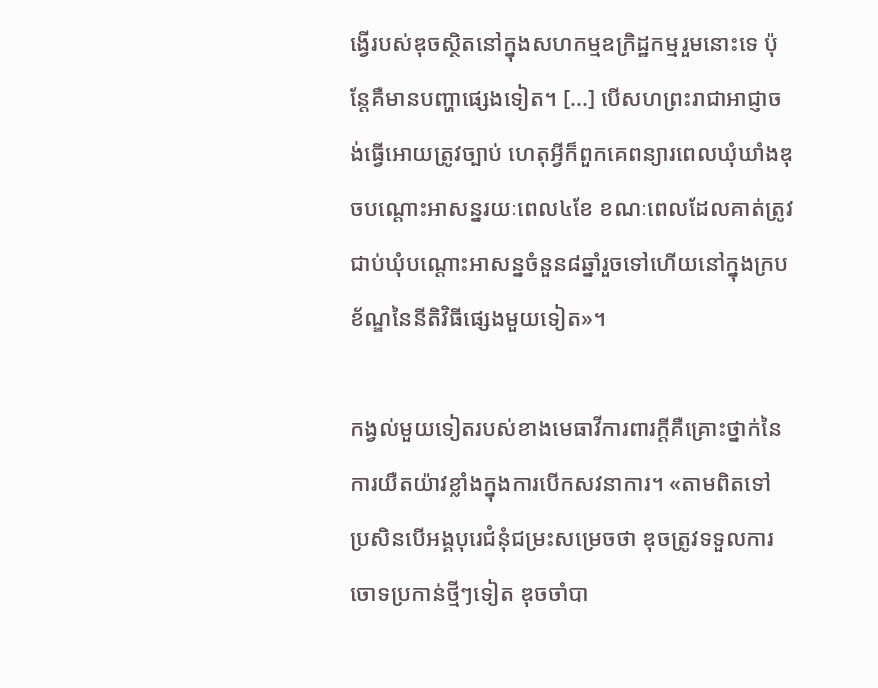ង្វើរបស់ឌុចស្ថិតនៅក្នុងសហកម្មឧក្រិដ្ឋកម្មរួមនោះទេ ប៉ុន្តែគឺមានបញ្ហាផ្សេងទៀត។ [...] បើសហព្រះរាជាអាជ្ញាចង់ធ្វើអោយត្រូវច្បាប់ ហេតុអ្វីក៏ពួកគេពន្យារពេលឃុំឃាំងឌុចបណ្តោះអាសន្នរយៈពេល៤ខែ ខណៈពេលដែលគាត់ត្រូវជាប់ឃុំបណ្តោះអាសន្នចំនួន៨ឆ្នាំរួចទៅហើយនៅក្នុងក្របខ័ណ្ឌនៃនីតិវិធីផ្សេងមួយទៀត»។

កង្វល់មួយទៀតរបស់ខាងមេធាវីការពារក្តីគឺគ្រោះថ្នាក់នៃការយឺតយ៉ាវខ្លាំងក្នុងការបើកសវនាការ។ «តាមពិតទៅ ប្រសិនបើអង្គបុរេជំនុំជម្រះសម្រេចថា ឌុចត្រូវទទួលការចោទប្រកាន់ថ្មីៗទៀត ឌុចចាំបា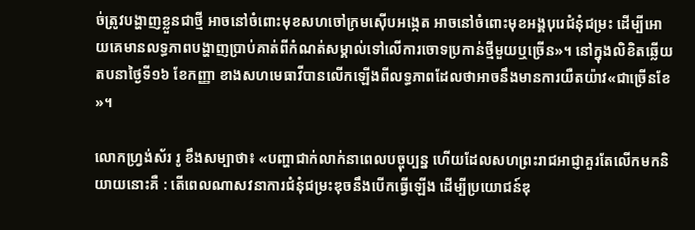ច់ត្រូវបង្ហាញខ្លួនជាថ្មី អាចនៅចំពោះមុខសហចៅក្រមស៊ើបអង្កេត អាចនៅចំពោះមុខអង្គបុរេជំនុំជម្រះ ដើម្បីអោយគេមានលទ្ធភាពបង្ហាញប្រាប់គាត់ពីកំណត់សម្គាល់ទៅលើការចោទប្រកាន់ថ្មីមួយឬច្រើន»។ នៅក្នុងលិខិតឆ្លើយតបនាថ្ងៃទី១៦ ខែកញ្ញា ខាងសហមេធាវីបានលើកឡើងពីលទ្ធភាពដែលថាអាចនឹងមានការយឺតយ៉ាវ«ជាច្រើនខែ»។

លោកហ្វ្រង់ស័រ រូ ខឹងសម្បាថា៖ «បញ្ហាជាក់លាក់នាពេលបច្ចុប្បន្ន ហើយដែលសហព្រះរាជអាជ្ញាគួរតែលើកមកនិយាយនោះគឺ : តើពេលណាសវនាការជំនុំជម្រះឌុចនឹងបើកធ្វើឡើង ដើម្បីប្រយោជន៍ឌុ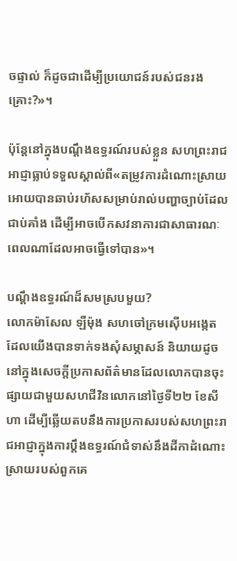ចផ្ទាល់ ក៏ដូចជាដើម្បីប្រយោជន៍របស់ជនរងគ្រោះ?»។

ប៉ុន្តែនៅក្នុងបណ្តឹងឧទ្ធរណ៍របស់ខ្លួន សហព្រះរាជអាជ្ញាធ្លាប់ទទួលស្គាល់ពី«តម្រូវការដំណោះស្រាយអោយបានឆាប់រហ័សសម្រាប់រាល់បញ្ហាច្បាប់ដែលជាប់គាំង ដើម្បីអាចបើកសវនាការជាសាធារណៈពេលណាដែលអាចធ្វើទៅបាន»។

បណ្តឹងឧទ្ធរណ៍ដ៏សមស្របមួយ?
លោកម៉ាសែល ឡឺម៉ុង សហចៅក្រមស៊ើបអង្កេត ដែលយើងបានទាក់ទងសុំសម្ភាសន៍ និយាយដូចនៅក្នុងសេចក្តីប្រកាសព័ត៌មានដែលលោកបានចុះផ្សាយជាមួយសហជីវិនលោកនៅថ្ងៃទី២២ ខែសីហា ដើម្បីឆ្លើយតបនឹងការប្រកាសរបស់សហព្រះរាជអាជ្ញាក្នុងការប្តឹងឧទ្ធរណ៍ជំទាស់នឹងដីកាដំណោះស្រាយរបស់ពួកគេ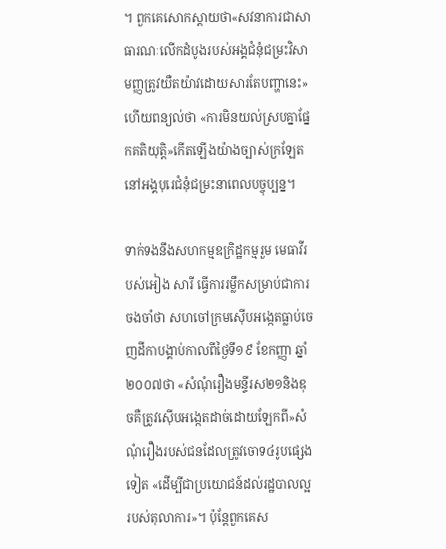។ ពួកគេសោកស្តាយថា«សវនាការជាសាធារណៈលើកដំបូងរបស់អង្គជំនុំជម្រះវិសាមញ្ញត្រូវយឺតយ៉ាវដោយសារតែបញ្ហានេះ» ហើយពន្យល់ថា «ការមិនយល់ស្របគ្នាផ្នែកគតិយុត្តិ»កើតឡើងយ៉ាងច្បាស់ក្រឡែតនៅអង្គបុរេជំនុំជម្រះនាពេលបច្ចុប្បន្ន។

ទាក់ទងនឹងសហកម្មឧក្រិដ្ឋកម្មរួម មេធាវីរបស់អៀង សារី ធ្វើការរម្លឹកសម្រាប់ជាការចងចាំថា សហចៅក្រមស៊ើបអង្កេតធ្លាប់ចេញដីកាបង្គាប់កាលពីថ្ងៃទី១៩ ខែកញ្ញា ឆ្នាំ២០០៧ថា «សំណុំរឿងមន្ទីរស២១និងឌុចគឺត្រូវស៊ើបអង្កេតដាច់ដោយឡែកពី»សំណុំរឿងរបស់ជនដែលត្រូវចោទ៤រូបផ្សេងទៀត «ដើម្បីជាប្រយោជន៍ដល់រដ្ឋបាលល្អរបស់តុលាការ»។ ប៉ុន្តែពួកគេស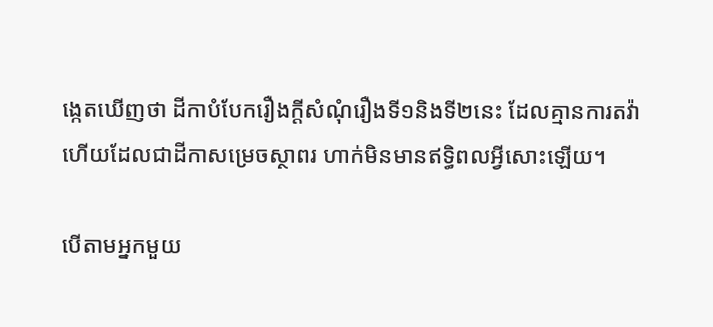ង្កេតឃើញថា ដីកាបំបែករឿងក្តីសំណុំរឿងទី១និងទី២នេះ ដែលគ្មានការតវ៉ា ហើយដែលជាដីកាសម្រេចស្ថាពរ ហាក់មិនមានឥទ្ធិពលអ្វីសោះឡើយ។

បើតាមអ្នកមួយ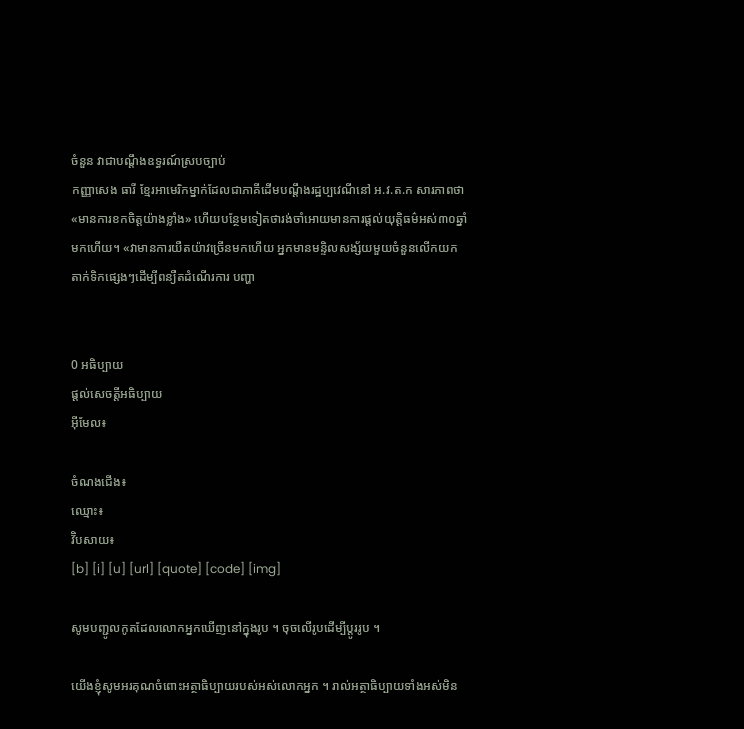ចំនួន វាជាបណ្តឹងឧទ្ធរណ៍ស្របច្បាប់
កញ្ញាសេង ធារី ខ្មែរអាមេរិកម្នាក់ដែលជាភាគីដើមបណ្តឹងរដ្ឋប្បវេណីនៅ អ.វ.ត.ក សារភាពថា«មានការខកចិត្តយ៉ាងខ្លាំង» ហើយបន្ថែមទៀតថារង់ចាំអោយមានការផ្តល់យុត្តិធម៌អស់៣០ឆ្នាំមកហើយ។ «វាមានការយឺតយ៉ាវច្រើនមកហើយ អ្នកមានមន្ទិលសង្ស័យមួយចំនួនលើកយកតាក់ទិកផ្សេងៗដើម្បីពន្យឺតដំណើរការ បញ្ហា


0 អធិប្បាយ
ផ្តល់សេចត្តីអធិប្បាយ
អ៊ីមែល៖

ចំណងជើង៖
ឈ្មោះ៖
វ៊ិបសាយ៖
[b] [i] [u] [url] [quote] [code] [img]

សូមបញ្ជូលកូតដែលលោកអ្នកឃើញនៅក្នុងរូប ។ ចុចលើរូបដើម្បីប្តូររូប ។

យើងខ្ញុំសូមអរគុណចំពោះអត្ថាធិប្បាយរបស់អស់លោកអ្នក ។ រាល់អត្ថាធិប្បាយទាំងអស់មិន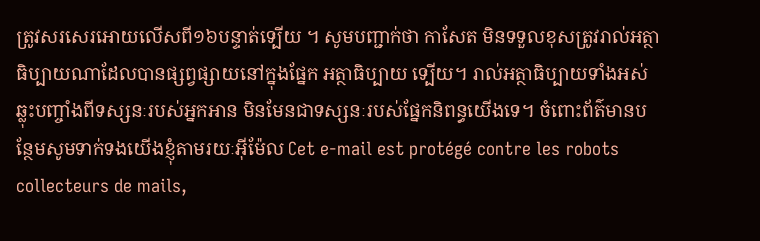ត្រូវសរសេរអោយលើសពី១៦បន្ទាត់ទ្បើយ ។ សូមបញ្ជាក់ថា កាសែត មិនទទួលខុសត្រូវរាល់អត្ថាធិប្បាយណាដែលបានផ្សព្វផ្សាយនៅក្នុងផ្នែក អត្ថាធិប្បាយ ទ្បើយ។ រាល់អត្ថាធិប្បាយទាំងអស់ឆ្លុះបញ្ចាំងពីទស្សនៈរបស់អ្នកអាន មិនមែនជាទស្សនៈរបស់ផ្នែកនិពន្ធយើងទេ។ ចំពោះព័ត៌មានបន្ថែមសូមទាក់ទងយើងខ្ញុំតាមរយៈអ៊ីម៉ែល Cet e-mail est protégé contre les robots collecteurs de mails,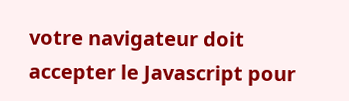votre navigateur doit accepter le Javascript pour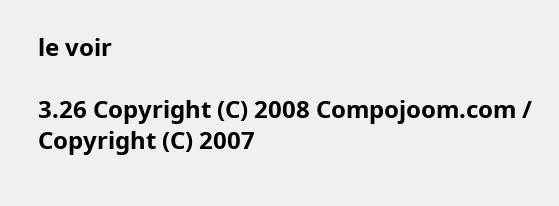le voir

3.26 Copyright (C) 2008 Compojoom.com / Copyright (C) 2007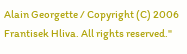Alain Georgette / Copyright (C) 2006 Frantisek Hliva. All rights reserved."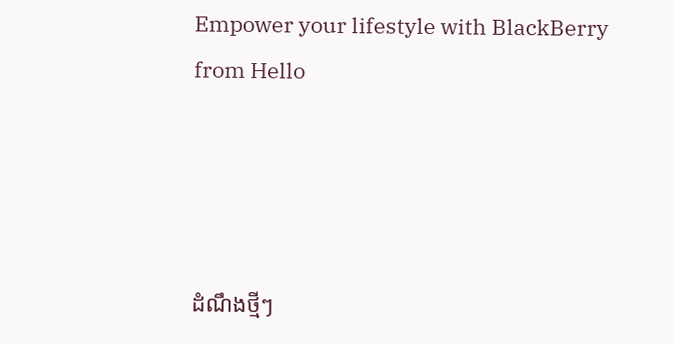Empower your lifestyle with BlackBerry from Hello




ដំណឹងថ្មីៗ